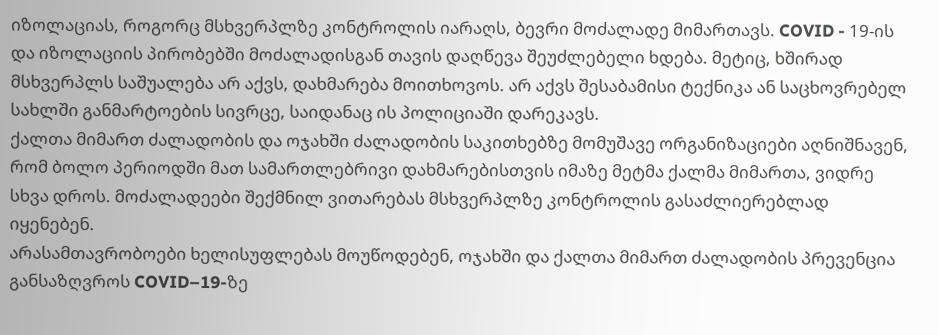იზოლაციას, როგორც მსხვერპლზე კონტროლის იარაღს, ბევრი მოძალადე მიმართავს. COVID - 19-ის და იზოლაციის პირობებში მოძალადისგან თავის დაღწევა შეუძლებელი ხდება. მეტიც, ხშირად მსხვერპლს საშუალება არ აქვს, დახმარება მოითხოვოს. არ აქვს შესაბამისი ტექნიკა ან საცხოვრებელ სახლში განმარტოების სივრცე, საიდანაც ის პოლიციაში დარეკავს.
ქალთა მიმართ ძალადობის და ოჯახში ძალადობის საკითხებზე მომუშავე ორგანიზაციები აღნიშნავენ, რომ ბოლო პერიოდში მათ სამართლებრივი დახმარებისთვის იმაზე მეტმა ქალმა მიმართა, ვიდრე სხვა დროს. მოძალადეები შექმნილ ვითარებას მსხვერპლზე კონტროლის გასაძლიერებლად იყენებენ.
არასამთავრობოები ხელისუფლებას მოუწოდებენ, ოჯახში და ქალთა მიმართ ძალადობის პრევენცია განსაზღვროს COVID–19-ზე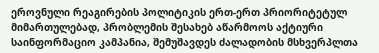ეროვნული რეაგირების პოლიტიკის ერთ-ერთ პრიორიტეტულ მიმართულებად, პრობლემის შესახებ აწარმოოს აქტიური საინფორმაციო კამპანია, შემუშავდეს ძალადობის მსხვერპლთა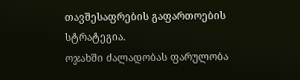თავშესაფრების გაფართოების სტრატეგია.
ოჯახში ძალადობას ფარულობა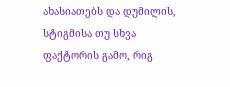ახასიათებს და დუმილის, სტიგმისა თუ სხვა ფაქტორის გამო, რიგ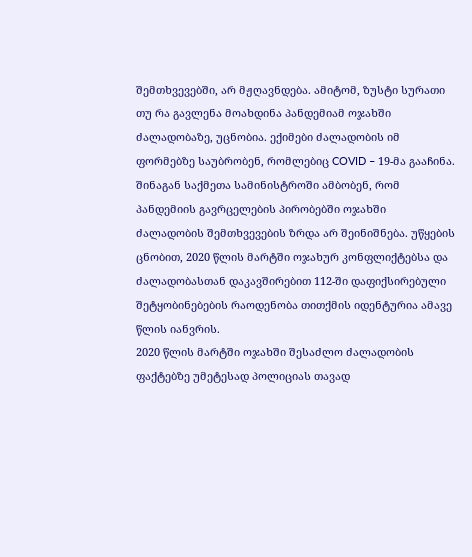შემთხვევებში, არ მჟღავნდება. ამიტომ, ზუსტი სურათი თუ რა გავლენა მოახდინა პანდემიამ ოჯახში ძალადობაზე, უცნობია. ექიმები ძალადობის იმ ფორმებზე საუბრობენ, რომლებიც COVID – 19-მა გააჩინა.
შინაგან საქმეთა სამინისტროში ამბობენ, რომ პანდემიის გავრცელების პირობებში ოჯახში ძალადობის შემთხვევების ზრდა არ შეინიშნება. უწყების ცნობით, 2020 წლის მარტში ოჯახურ კონფლიქტებსა და ძალადობასთან დაკავშირებით 112-ში დაფიქსირებული შეტყობინებების რაოდენობა თითქმის იდენტურია ამავე წლის იანვრის.
2020 წლის მარტში ოჯახში შესაძლო ძალადობის ფაქტებზე უმეტესად პოლიციას თავად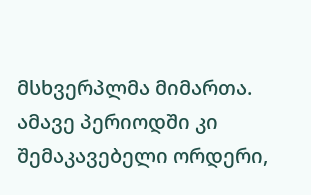მსხვერპლმა მიმართა. ამავე პერიოდში კი შემაკავებელი ორდერი,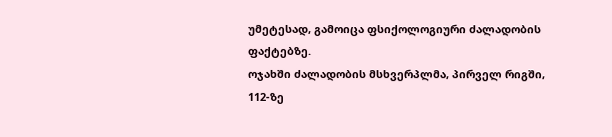უმეტესად, გამოიცა ფსიქოლოგიური ძალადობის ფაქტებზე.
ოჯახში ძალადობის მსხვერპლმა, პირველ რიგში, 112-ზე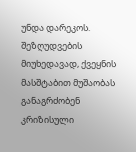უნდა დარეკოს. შეზღუდვების მიუხედავად, ქვეყნის მასშტაბით მუშაობას განაგრძობენ კრიზისული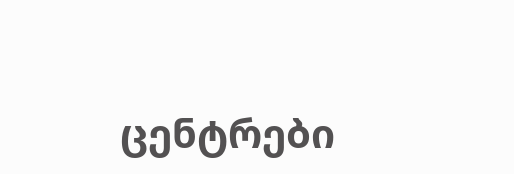ცენტრები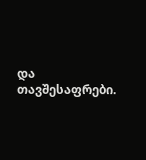და თავშესაფრები.